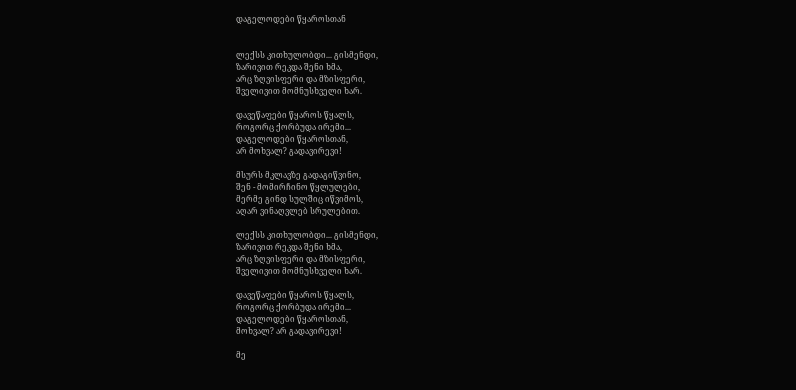დაგელოდები წყაროსთან


ლექსს კითხულობდი... გისმენდი,
ზარივით რეკდა შენი ხმა,
არც ზღვისფერი და მზისფერი,
შველივით მომნუსხველი ხარ.

დავეწაფები წყაროს წყალს,
როგორც ქორბუდა ირემი...
დაგელოდები წყაროსთან,
არ მოხვალ? გადავირევი!

მსურს მკლავზე გადაგიწვინო,
შენ - მომირჩინო წყლულები,
მერმე გინდ სულშიც იწვიმოს,
აღარ ვინაღვლებ სრულებით.

ლექსს კითხულობდი... გისმენდი,
ზარივით რეკდა შენი ხმა,
არც ზღვისფერი და მზისფერი,
შველივით მომნუსხველი ხარ.

დავეწაფები წყაროს წყალს,
როგორც ქორბუდა ირემი...
დაგელოდები წყაროსთან,
მოხვალ? არ გადავირევი!

მე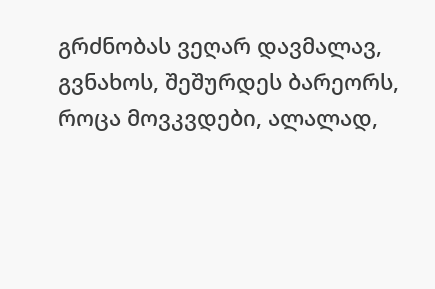გრძნობას ვეღარ დავმალავ,
გვნახოს, შეშურდეს ბარეორს,
როცა მოვკვდები, ალალად,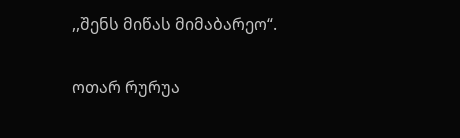,,შენს მიწას მიმაბარეო“.

ოთარ რურუა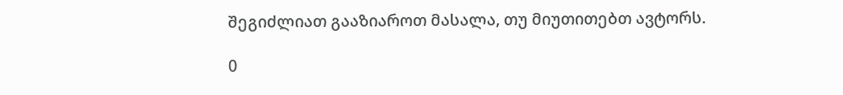შეგიძლიათ გააზიაროთ მასალა, თუ მიუთითებთ ავტორს.

0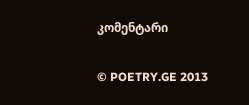კომენტარი

© POETRY.GE 2013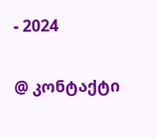- 2024

@ კონტაქტი